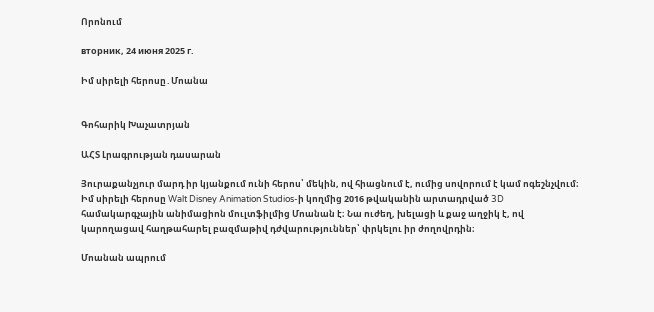Որոնում

вторник, 24 июня 2025 г.

Իմ սիրելի հերոսը․Մոանա


Գոհարիկ Խաչատրյան

ԱՀՏ Լրագրության դասարան

Յուրաքանչյուր մարդ իր կյանքում ունի հերոս՝ մեկին, ով հիացնում է, ումից սովորում է կամ ոգեշնչվում։ Իմ սիրելի հերոսը Walt Disney Animation Studios-ի կողմից 2016 թվականին արտադրված 3D համակարգչային անիմացիոն մուլտֆիլմից Մոանան է։ Նա ուժեղ, խելացի և քաջ աղջիկ է, ով կարողացավ հաղթահարել բազմաթիվ դժվարություններ՝ փրկելու իր ժողովրդին։

Մոանան ապրում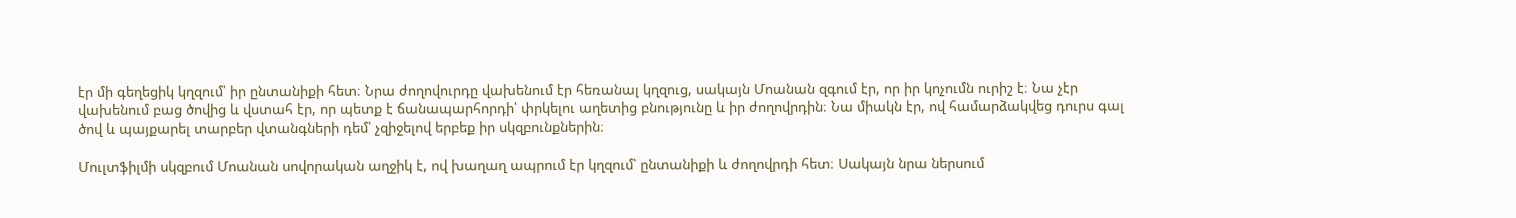էր մի գեղեցիկ կղզում՝ իր ընտանիքի հետ։ Նրա ժողովուրդը վախենում էր հեռանալ կղզուց, սակայն Մոանան զգում էր, որ իր կոչումն ուրիշ է։ Նա չէր վախենում բաց ծովից և վստահ էր, որ պետք է ճանապարհորդի՝ փրկելու աղետից բնությունը և իր ժողովրդին։ Նա միակն էր, ով համարձակվեց դուրս գալ ծով և պայքարել տարբեր վտանգների դեմ՝ չզիջելով երբեք իր սկզբունքներին։

Մուլտֆիլմի սկզբում Մոանան սովորական աղջիկ է, ով խաղաղ ապրում էր կղզում՝ ընտանիքի և ժողովրդի հետ։ Սակայն նրա ներսում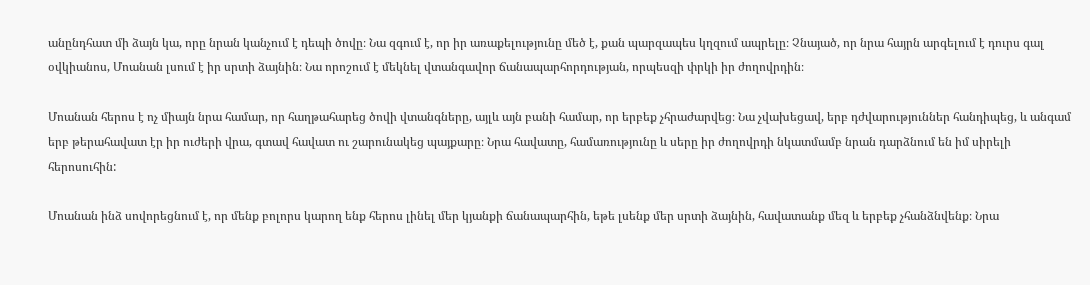անընդհատ մի ձայն կա, որը նրան կանչում է դեպի ծովը։ Նա զգում է, որ իր առաքելությունը մեծ է, քան պարզապես կղզում ապրելը։ Չնայած, որ նրա հայրն արգելում է դուրս գալ օվկիանոս, Մոանան լսում է իր սրտի ձայնին։ Նա որոշում է մեկնել վտանգավոր ճանապարհորդության, որպեսզի փրկի իր ժողովրդին։

Մոանան հերոս է ոչ միայն նրա համար, որ հաղթահարեց ծովի վտանգները, այլև այն բանի համար, որ երբեք չհրաժարվեց։ Նա չվախեցավ, երբ դժվարություններ հանդիպեց, և անգամ երբ թերահավատ էր իր ուժերի վրա, գտավ հավատ ու շարունակեց պայքարը։ Նրա հավատը, համառությունը և սերը իր ժողովրդի նկատմամբ նրան դարձնում են իմ սիրելի հերոսուհին:

Մոանան ինձ սովորեցնում է, որ մենք բոլորս կարող ենք հերոս լինել մեր կյանքի ճանապարհին, եթե լսենք մեր սրտի ձայնին, հավատանք մեզ և երբեք չհանձնվենք։ Նրա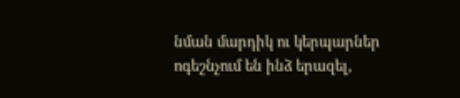նման մարդիկ ու կերպարներ ոգեշնչում են ինձ երազել,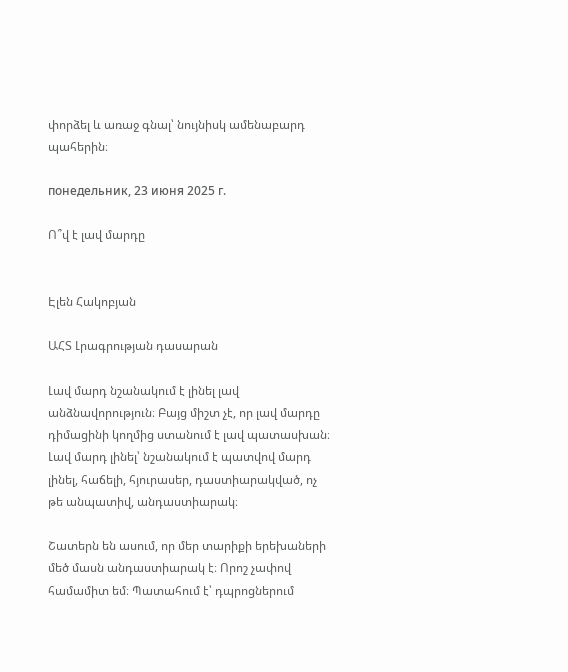փորձել և առաջ գնալ՝ նույնիսկ ամենաբարդ պահերին։

понедельник, 23 июня 2025 г.

Ո՞վ է լավ մարդը


Էլեն Հակոբյան

ԱՀՏ Լրագրության դասարան

Լավ մարդ նշանակում է լինել լավ անձնավորություն։ Բայց միշտ չէ, որ լավ մարդը դիմացինի կողմից ստանում է լավ պատասխան։ Լավ մարդ լինել՝ նշանակում է պատվով մարդ լինել, հաճելի, հյուրասեր, դաստիարակված, ոչ թե անպատիվ, անդաստիարակ։

Շատերն են ասում, որ մեր տարիքի երեխաների մեծ մասն անդաստիարակ է։ Որոշ չափով համամիտ եմ։ Պատահում է՝ դպրոցներում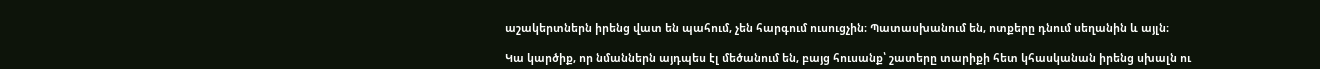աշակերտներն իրենց վատ են պահում, չեն հարգում ուսուցչին։ Պատասխանում են, ոտքերը դնում սեղանին և այլն։

Կա կարծիք, որ նմաններն այդպես էլ մեծանում են, բայց հուսանք՝ շատերը տարիքի հետ կհասկանան իրենց սխալն ու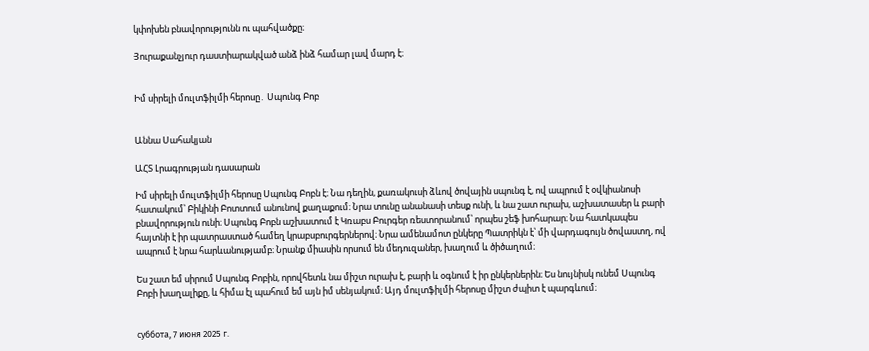կփոխեն բնավորությունն ու պահվածքը։

Յուրաքանչյուր դաստիարակված անձ ինձ համար լավ մարդ է։


Իմ սիրելի մուլտֆիլմի հերոսը․ Սպունգ Բոբ


Աննա Սահակյան

ԱՀՏ Լրագրության դասարան

Իմ սիրելի մուլտֆիլմի հերոսը Սպունգ Բոբն է։ Նա դեղին, քառակուսի ձևով ծովային սպունգ է, ով ապրում է օվկիանոսի հատակում՝ Բիկինի Բոտտում անունով քաղաքում։ Նրա տունը անանասի տեսք ունի, և նա շատ ուրախ, աշխատասեր և բարի բնավորություն ունի։ Սպունգ Բոբն աշխատում է Կռաբս Բուրգեր ռեստորանում՝ որպես շեֆ խոհարար։ Նա հատկապես հայտնի է իր պատրաստած համեղ կրաբսբուրգերներով։ Նրա ամենամոտ ընկերը Պատրիկն է՝ մի վարդագույն ծովաստղ, ով ապրում է նրա հարևանությամբ։ Նրանք միասին որսում են մեդուզաներ, խաղում և ծիծաղում։

Ես շատ եմ սիրում Սպունգ Բոբին, որովհետև նա միշտ ուրախ է, բարի և օգնում է իր ընկերներին։ Ես նույնիսկ ունեմ Սպունգ Բոբի խաղալիքը, և հիմա էլ պահում եմ այն իմ սենյակում։ Այդ մուլտֆիլմի հերոսը միշտ ժպիտ է պարգևում։


суббота, 7 июня 2025 г.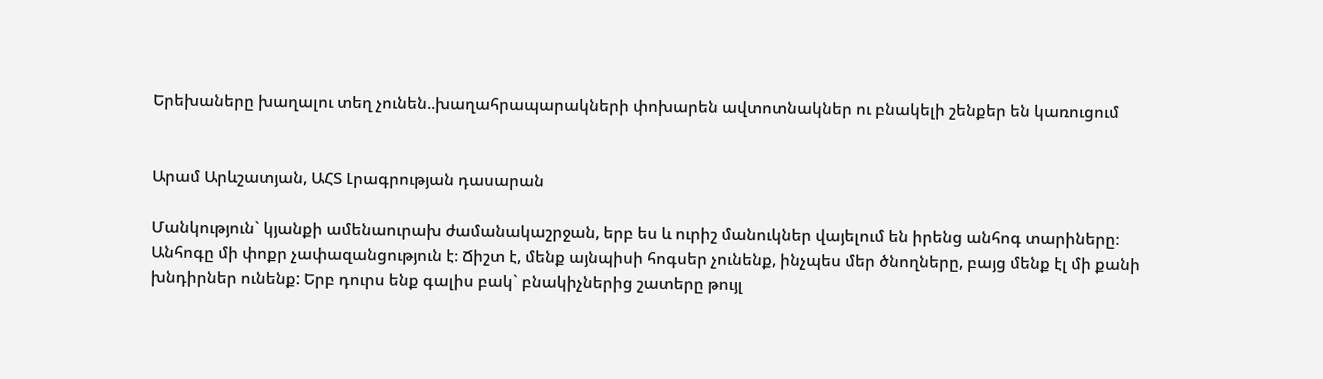Երեխաները խաղալու տեղ չունեն..խաղահրապարակների փոխարեն ավտոտնակներ ու բնակելի շենքեր են կառուցում


Արամ Արևշատյան, ԱՀՏ Լրագրության դասարան

Մանկություն` կյանքի ամենաուրախ ժամանակաշրջան, երբ ես և ուրիշ մանուկներ վայելում են իրենց անհոգ տարիները։ Անհոգը մի փոքր չափազանցություն է։ Ճիշտ է, մենք այնպիսի հոգսեր չունենք, ինչպես մեր ծնողները, բայց մենք էլ մի քանի խնդիրներ ունենք: Երբ դուրս ենք գալիս բակ` բնակիչներից շատերը թույլ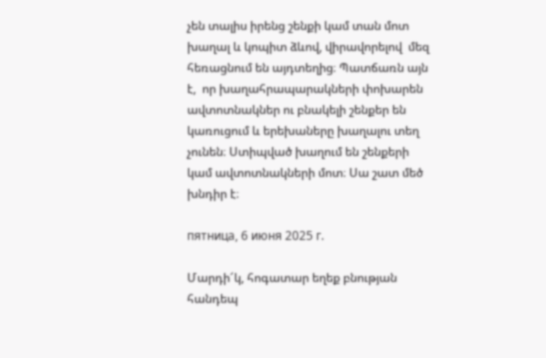չեն տալիս իրենց շենքի կամ տան մոտ խաղալ և կոպիտ ձևով, վիրավորելով  մեզ հեռացնում են այդտեղից։ Պատճառն այն է,  որ խաղահրապարակների փոխարեն ավտոտնակներ ու բնակելի շենքեր են կառուցում և երեխաները խաղալու տեղ չունեն։ Ստիպված խաղում են շենքերի կամ ավտոտնակների մոտ։ Սա շատ մեծ խնդիր է։

пятница, 6 июня 2025 г.

Մարդի՜կ, հոգատար եղեք բնության հանդեպ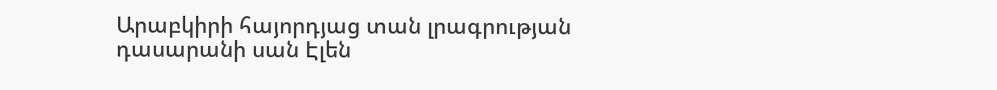Արաբկիրի հայորդյաց տան լրագրության դասարանի սան Էլեն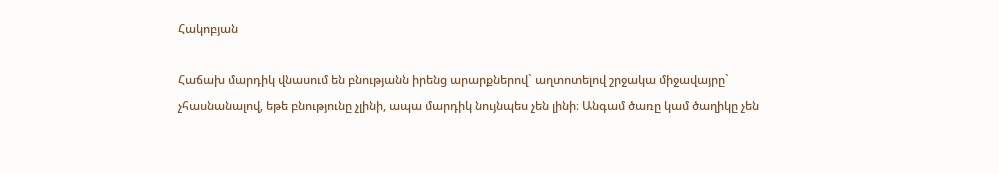Հակոբյան

Հաճախ մարդիկ վնասում են բնությանն իրենց արարքներով` աղտոտելով շրջակա միջավայրը` չհասնանալով, եթե բնությունը չլինի, ապա մարդիկ նույնպես չեն լինի։ Անգամ ծառը կամ ծաղիկը չեն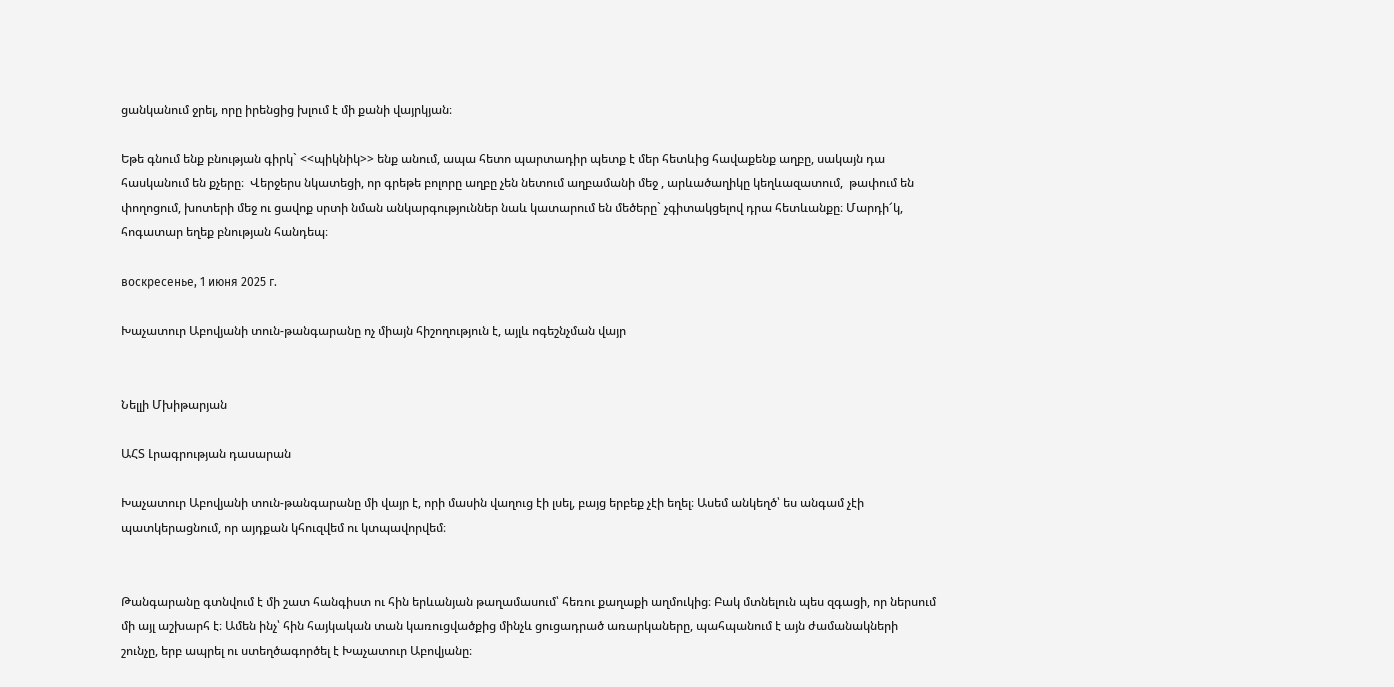ցանկանում ջրել, որը իրենցից խլում է մի քանի վայրկյան։

Եթե գնում ենք բնության գիրկ` <<պիկնիկ>> ենք անում, ապա հետո պարտադիր պետք է մեր հետևից հավաքենք աղբը, սակայն դա հասկանում են քչերը։  Վերջերս նկատեցի, որ գրեթե բոլորը աղբը չեն նետում աղբամանի մեջ , արևածաղիկը կեղևազատում,  թափում են փողոցում, խոտերի մեջ ու ցավոք սրտի նման անկարգություններ նաև կատարում են մեծերը` չգիտակցելով դրա հետևանքը։ Մարդի՜կ, հոգատար եղեք բնության հանդեպ։

воскресенье, 1 июня 2025 г.

Խաչատուր Աբովյանի տուն-թանգարանը ոչ միայն հիշողություն է, այլև ոգեշնչման վայր


Նելլի Մխիթարյան

ԱՀՏ Լրագրության դասարան

Խաչատուր Աբովյանի տուն-թանգարանը մի վայր է, որի մասին վաղուց էի լսել, բայց երբեք չէի եղել։ Ասեմ անկեղծ՝ ես անգամ չէի պատկերացնում, որ այդքան կհուզվեմ ու կտպավորվեմ։


Թանգարանը գտնվում է մի շատ հանգիստ ու հին երևանյան թաղամասում՝ հեռու քաղաքի աղմուկից։ Բակ մտնելուն պես զգացի, որ ներսում մի այլ աշխարհ է։ Ամեն ինչ՝ հին հայկական տան կառուցվածքից մինչև ցուցադրած առարկաները, պահպանում է այն ժամանակների շունչը, երբ ապրել ու ստեղծագործել է Խաչատուր Աբովյանը։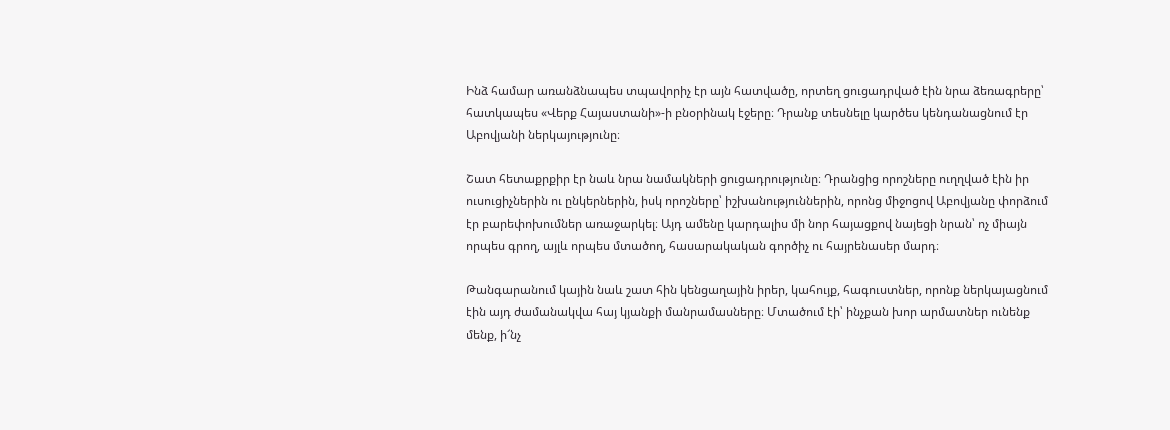Ինձ համար առանձնապես տպավորիչ էր այն հատվածը, որտեղ ցուցադրված էին նրա ձեռագրերը՝ հատկապես «Վերք Հայաստանի»-ի բնօրինակ էջերը։ Դրանք տեսնելը կարծես կենդանացնում էր Աբովյանի ներկայությունը։

Շատ հետաքրքիր էր նաև նրա նամակների ցուցադրությունը։ Դրանցից որոշները ուղղված էին իր ուսուցիչներին ու ընկերներին, իսկ որոշները՝ իշխանություններին, որոնց միջոցով Աբովյանը փորձում էր բարեփոխումներ առաջարկել։ Այդ ամենը կարդալիս մի նոր հայացքով նայեցի նրան՝ ոչ միայն որպես գրող, այլև որպես մտածող, հասարակական գործիչ ու հայրենասեր մարդ։

Թանգարանում կային նաև շատ հին կենցաղային իրեր, կահույք, հագուստներ, որոնք ներկայացնում էին այդ ժամանակվա հայ կյանքի մանրամասները։ Մտածում էի՝ ինչքան խոր արմատներ ունենք մենք, ի՜նչ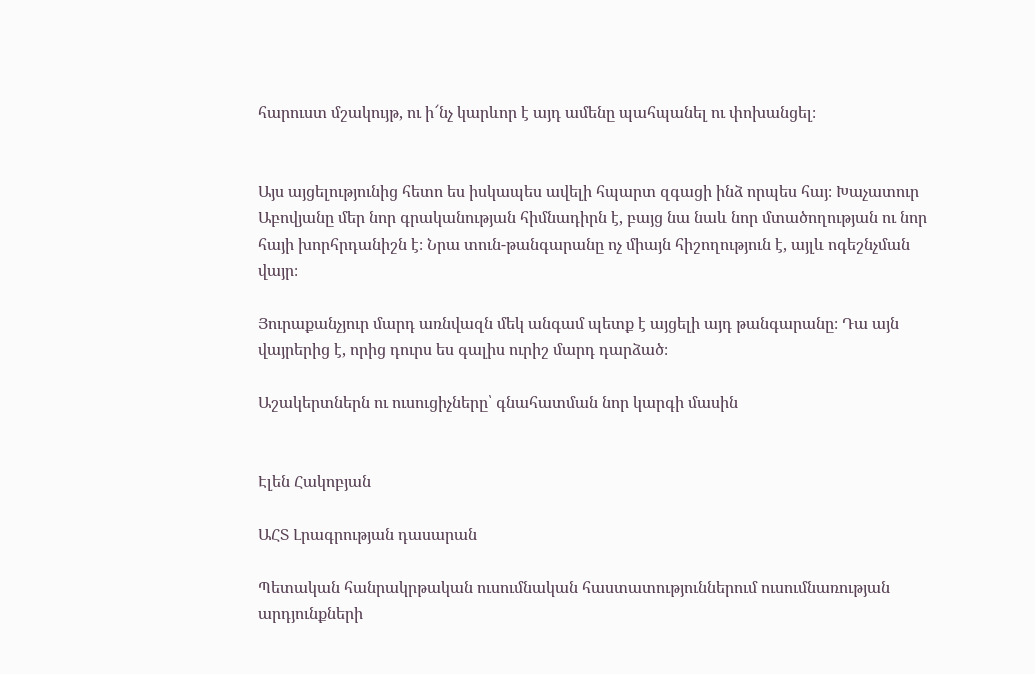հարուստ մշակույթ, ու ի՜նչ կարևոր է այդ ամենը պահպանել ու փոխանցել։


Այս այցելությունից հետո ես իսկապես ավելի հպարտ զգացի ինձ որպես հայ։ Խաչատուր Աբովյանը մեր նոր գրականության հիմնադիրն է, բայց նա նաև նոր մտածողության ու նոր հայի խորհրդանիշն է։ Նրա տուն-թանգարանը ոչ միայն հիշողություն է, այլև ոգեշնչման վայր։

Յուրաքանչյուր մարդ առնվազն մեկ անգամ պետք է այցելի այդ թանգարանը։ Դա այն վայրերից է, որից դուրս ես գալիս ուրիշ մարդ դարձած։

Աշակերտներն ու ուսուցիչները՝ գնահատման նոր կարգի մասին


Էլեն Հակոբյան

ԱՀՏ Լրագրության դասարան

Պետական հանրակրթական ուսումնական հաստատություններում ուսումնառության արդյունքների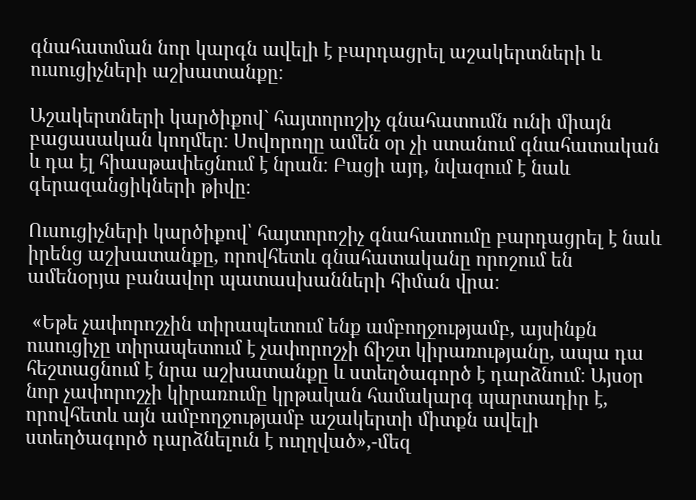գնահատման նոր կարգն ավելի է բարդացրել աշակերտների և ուսուցիչների աշխատանքը։

Աշակերտների կարծիքով` հայտորոշիչ գնահատումն ունի միայն բացասական կողմեր։ Սովորողը ամեն օր չի ստանում գնահատական և դա էլ հիասթափեցնում է նրան։ Բացի այդ, նվազում է նաև գերազանցիկների թիվը։

Ուսուցիչների կարծիքով՝ հայտորոշիչ գնահատումը բարդացրել է նաև իրենց աշխատանքը, որովհետև գնահատականը որոշում են ամենօրյա բանավոր պատասխանների հիման վրա։

 «Եթե չափորոշչին տիրապետում ենք ամբողջությամբ, այսինքն ուսուցիչը տիրապետում է չափորոշչի ճիշտ կիրառությանը, ապա դա հեշտացնում է նրա աշխատանքը և ստեղծագործ է դարձնում։ Այսօր նոր չափորոշչի կիրառումը կրթական համակարգ պարտադիր է, որովհետև այն ամբողջությամբ աշակերտի միտքն ավելի ստեղծագործ դարձնելուն է ուղղված»,-մեզ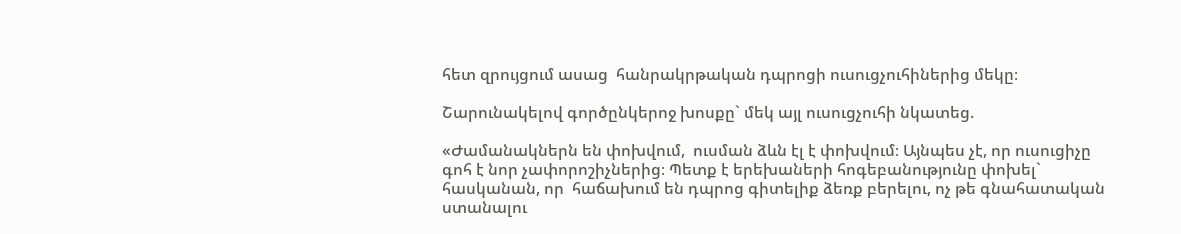հետ զրույցում ասաց  հանրակրթական դպրոցի ուսուցչուհիներից մեկը։

Շարունակելով գործընկերոջ խոսքը` մեկ այլ ուսուցչուհի նկատեց.

«Ժամանակներն են փոխվում,  ուսման ձևն էլ է փոխվում։ Այնպես չէ, որ ուսուցիչը գոհ է նոր չափորոշիչներից։ Պետք է երեխաների հոգեբանությունը փոխել` հասկանան, որ  հաճախում են դպրոց գիտելիք ձեռք բերելու, ոչ թե գնահատական ստանալու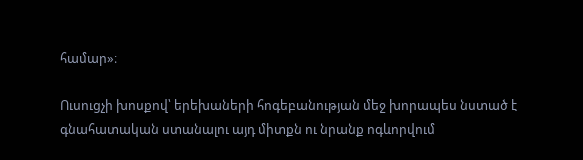համար»։

Ուսուցչի խոսքով՝ երեխաների հոգեբանության մեջ խորապես նստած է գնահատական ստանալու այդ միտքն ու նրանք ոգևորվում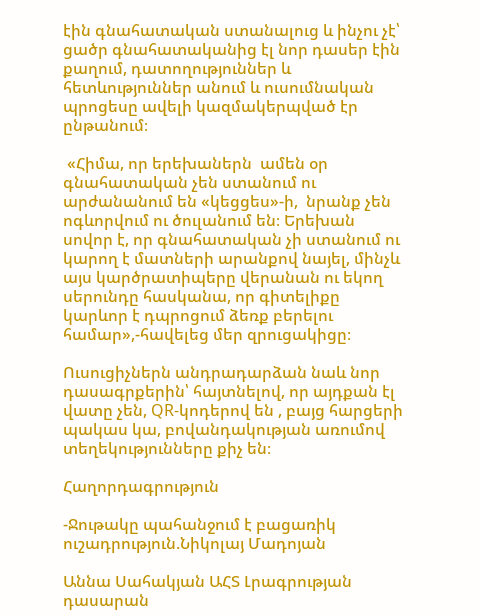էին գնահատական ստանալուց և ինչու չէ՝ ցածր գնահատականից էլ նոր դասեր էին քաղում, դատողություններ և հետևություններ անում և ուսումնական պրոցեսը ավելի կազմակերպված էր ընթանում։

 «Հիմա, որ երեխաներն  ամեն օր գնահատական չեն ստանում ու արժանանում են «կեցցես»-ի,  նրանք չեն ոգևորվում ու ծուլանում են։ Երեխան սովոր է, որ գնահատական չի ստանում ու կարող է մատների արանքով նայել, մինչև այս կարծրատիպերը վերանան ու եկող սերունդը հասկանա, որ գիտելիքը կարևոր է դպրոցում ձեռք բերելու համար»,-հավելեց մեր զրուցակիցը։

Ուսուցիչներն անդրադարձան նաև նոր դասագրքերին՝ հայտնելով, որ այդքան էլ վատը չեն, QR-կոդերով են , բայց հարցերի պակաս կա, բովանդակության առումով տեղեկությունները քիչ են։

Հաղորդագրություն

-Ջութակը պահանջում է բացառիկ ուշադրություն.Նիկոլայ Մադոյան

Աննա Սահակյան ԱՀՏ Լրագրության դասարան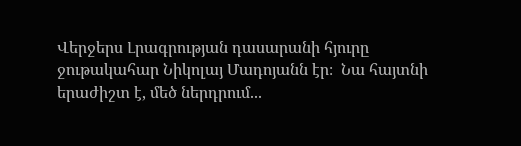Վերջերս Լրագրության դասարանի հյուրը ջութակահար Նիկոլայ Մադոյանն էր։  Նա հայտնի երաժիշտ է, մեծ ներդրում...